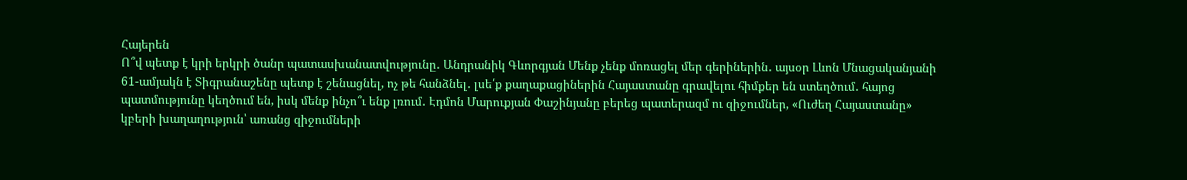Հայերեն
Ո՞վ պետք է կրի երկրի ծանր պատասխանատվությունը․ Անդրանիկ Գևորգյան Մենք չենք մոռացել մեր գերիներին․ այսօր Լևոն Մնացականյանի 61-ամյակն է Տիգրանաշենը պետք է շենացնել, ոչ թե հանձնել․ լսե՛ք քաղաքացիներին Հայաստանը գրավելու հիմքեր են ստեղծում․ հայոց պատմությունը կեղծում են, իսկ մենք ինչո՞ւ ենք լռում․ Էդմոն Մարուքյան Փաշինյանը բերեց պատերազմ ու զիջումներ, «Ուժեղ Հայաստանը» կբերի խաղաղություն՝ առանց զիջումների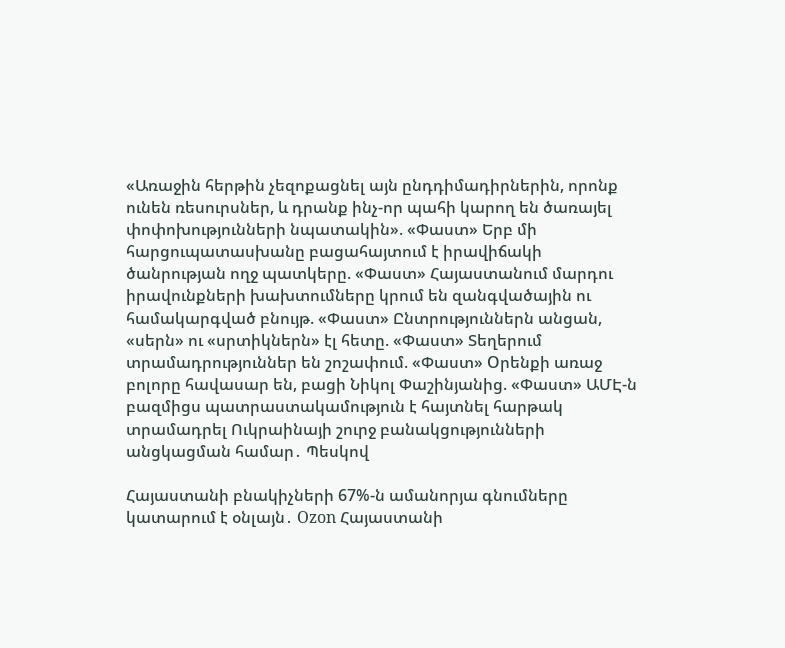«Առաջին հերթին չեզոքացնել այն ընդդիմադիրներին, որոնք ունեն ռեսուրսներ, և դրանք ինչ-որ պահի կարող են ծառայել փոփոխությունների նպատակին». «Փաստ» Երբ մի հարցուպատասխանը բացահայտում է իրավիճակի ծանրության ողջ պատկերը. «Փաստ» Հայաստանում մարդու իրավունքների խախտումները կրում են զանգվածային ու համակարգված բնույթ. «Փաստ» Ընտրություններն անցան, «սերն» ու «սրտիկներն» էլ հետը. «Փաստ» Տեղերում տրամադրություններ են շոշափում. «Փաստ» Oրենքի առաջ բոլորը հավասար են, բացի Նիկոլ Փաշինյանից. «Փաստ» ԱՄԷ-ն բազմիցս պատրաստակամություն է հայտնել հարթակ տրամադրել Ուկրաինայի շուրջ բանակցությունների անցկացման համար․ Պեսկով

Հայաստանի բնակիչների 67%-ն ամանորյա գնումները կատարում է օնլայն․ Ozon Հայաստանի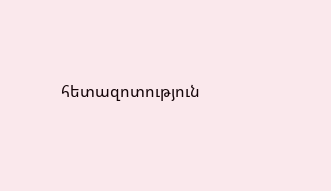հետազոտություն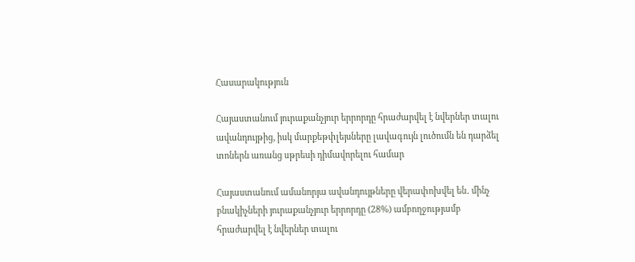Հասարակություն

Հայաստանում յուրաքանչյուր երրորդը հրաժարվել է նվերներ տալու ավանդույթից, իսկ մարքեթփլեյսները լավագույն լուծումն են դարձել տոներն առանց սթրեսի դիմավորելու համար

Հայաստանում ամանորյա ավանդույթները վերափոխվել են․ մինչ բնակիչների յուրաքանչյուր երրորդը (28%) ամբողջությամբ հրաժարվել է նվերներ տալու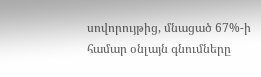սովորույթից, մնացած 67%-ի համար օնլայն գնումները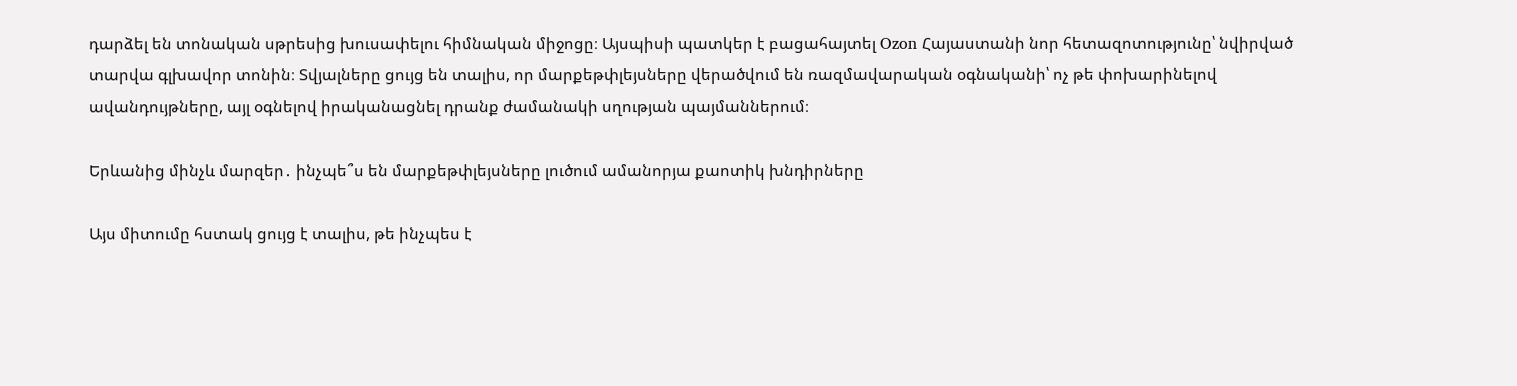դարձել են տոնական սթրեսից խուսափելու հիմնական միջոցը։ Այսպիսի պատկեր է բացահայտել Ozon Հայաստանի նոր հետազոտությունը՝ նվիրված տարվա գլխավոր տոնին։ Տվյալները ցույց են տալիս, որ մարքեթփլեյսները վերածվում են ռազմավարական օգնականի՝ ոչ թե փոխարինելով ավանդույթները, այլ օգնելով իրականացնել դրանք ժամանակի սղության պայմաններում։

Երևանից մինչև մարզեր․ ինչպե՞ս են մարքեթփլեյսները լուծում ամանորյա քաոտիկ խնդիրները

Այս միտումը հստակ ցույց է տալիս, թե ինչպես է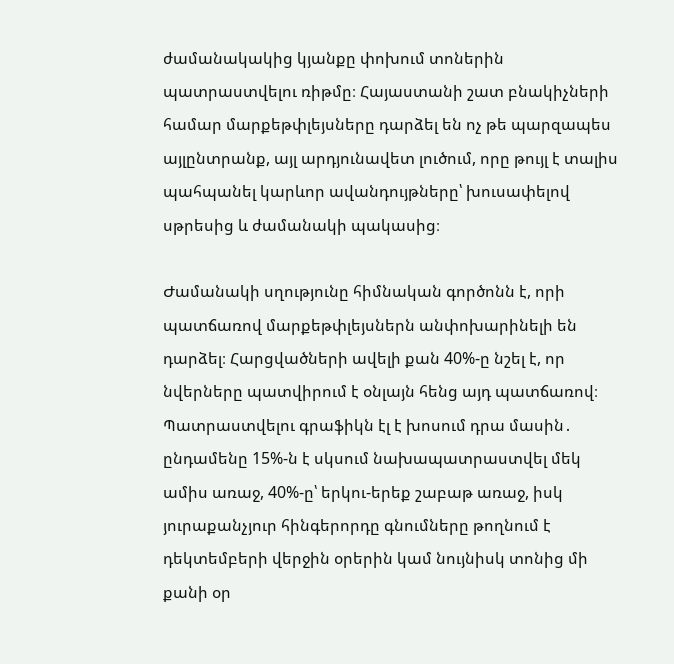ժամանակակից կյանքը փոխում տոներին պատրաստվելու ռիթմը։ Հայաստանի շատ բնակիչների համար մարքեթփլեյսները դարձել են ոչ թե պարզապես այլընտրանք, այլ արդյունավետ լուծում, որը թույլ է տալիս պահպանել կարևոր ավանդույթները՝ խուսափելով սթրեսից և ժամանակի պակասից։

Ժամանակի սղությունը հիմնական գործոնն է, որի պատճառով մարքեթփլեյսներն անփոխարինելի են դարձել։ Հարցվածների ավելի քան 40%-ը նշել է, որ նվերները պատվիրում է օնլայն հենց այդ պատճառով։ Պատրաստվելու գրաֆիկն էլ է խոսում դրա մասին․ ընդամենը 15%-ն է սկսում նախապատրաստվել մեկ ամիս առաջ, 40%-ը՝ երկու-երեք շաբաթ առաջ, իսկ յուրաքանչյուր հինգերորդը գնումները թողնում է դեկտեմբերի վերջին օրերին կամ նույնիսկ տոնից մի քանի օր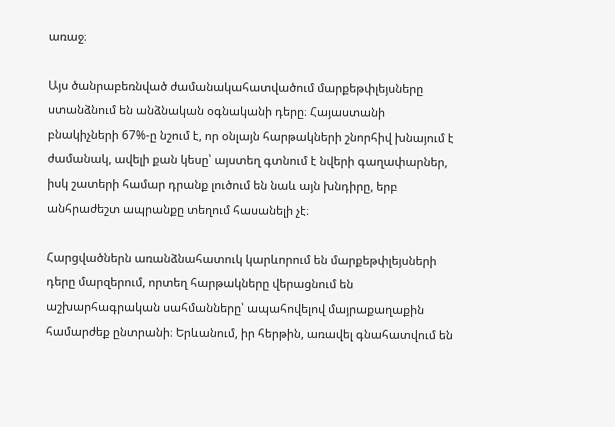առաջ։

Այս ծանրաբեռնված ժամանակահատվածում մարքեթփլեյսները ստանձնում են անձնական օգնականի դերը։ Հայաստանի բնակիչների 67%-ը նշում է, որ օնլայն հարթակների շնորհիվ խնայում է ժամանակ, ավելի քան կեսը՝ այստեղ գտնում է նվերի գաղափարներ, իսկ շատերի համար դրանք լուծում են նաև այն խնդիրը, երբ անհրաժեշտ ապրանքը տեղում հասանելի չէ։

Հարցվածներն առանձնահատուկ կարևորում են մարքեթփլեյսների դերը մարզերում, որտեղ հարթակները վերացնում են աշխարհագրական սահմանները՝ ապահովելով մայրաքաղաքին համարժեք ընտրանի։ Երևանում, իր հերթին, առավել գնահատվում են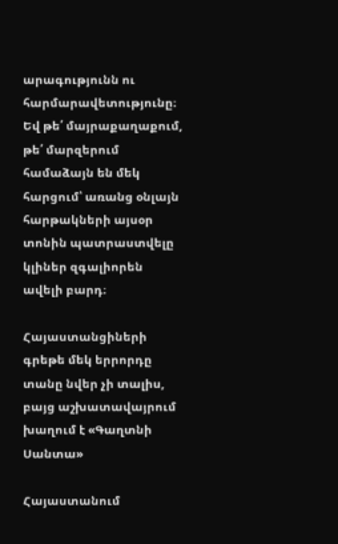արագությունն ու հարմարավետությունը։ Եվ թե՛ մայրաքաղաքում, թե՛ մարզերում համաձայն են մեկ հարցում՝ առանց օնլայն հարթակների այսօր տոնին պատրաստվելը կլիներ զգալիորեն ավելի բարդ։

Հայաստանցիների գրեթե մեկ երրորդը տանը նվեր չի տալիս, բայց աշխատավայրում խաղում է «Գաղտնի Սանտա»

Հայաստանում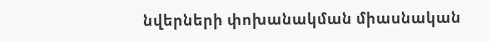նվերների փոխանակման միասնական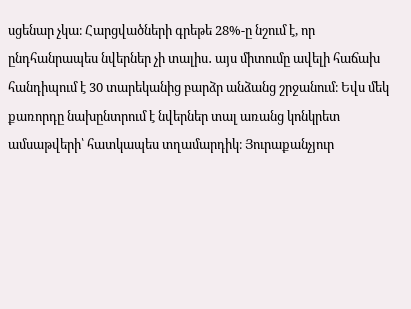սցենար չկա։ Հարցվածների գրեթե 28%-ը նշում է, որ ընդհանրապես նվերներ չի տալիս․ այս միտումը ավելի հաճախ հանդիպում է 30 տարեկանից բարձր անձանց շրջանում։ Եվս մեկ քառորդը նախընտրում է նվերներ տալ առանց կոնկրետ ամսաթվերի՝ հատկապես տղամարդիկ։ Յուրաքանչյուր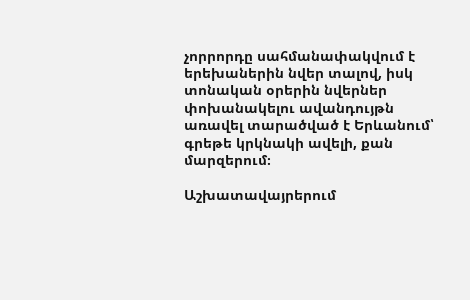չորրորդը սահմանափակվում է երեխաներին նվեր տալով, իսկ տոնական օրերին նվերներ փոխանակելու ավանդույթն առավել տարածված է Երևանում՝ գրեթե կրկնակի ավելի, քան մարզերում։

Աշխատավայրերում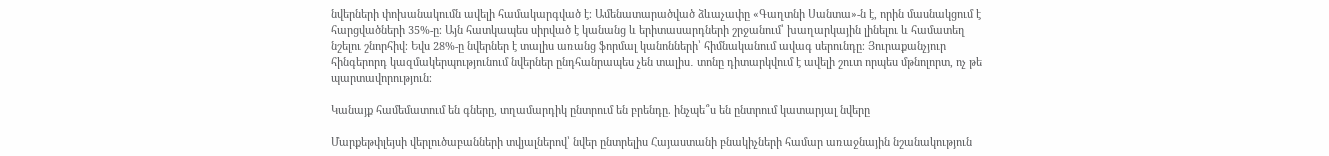նվերների փոխանակումն ավելի համակարգված է։ Ամենատարածված ձևաչափը «Գաղտնի Սանտա»-ն է, որին մասնակցում է հարցվածների 35%-ը։ Այն հատկապես սիրված է կանանց և երիտասարդների շրջանում՝ խաղարկային լինելու և համատեղ նշելու շնորհիվ։ Եվս 28%-ը նվերներ է տալիս առանց ֆորմալ կանոնների՝ հիմնականում ավագ սերունդը։ Յուրաքանչյուր հինգերորդ կազմակերպությունում նվերներ ընդհանրապես չեն տալիս․ տոնը դիտարկվում է ավելի շուտ որպես մթնոլորտ, ոչ թե պարտավորություն։

Կանայք համեմատում են գները, տղամարդիկ ընտրում են բրենդը. ինչպե՞ս են ընտրում կատարյալ նվերը

Մարքեթփլեյսի վերլուծաբանների տվյալներով՝ նվեր ընտրելիս Հայաստանի բնակիչների համար առաջնային նշանակություն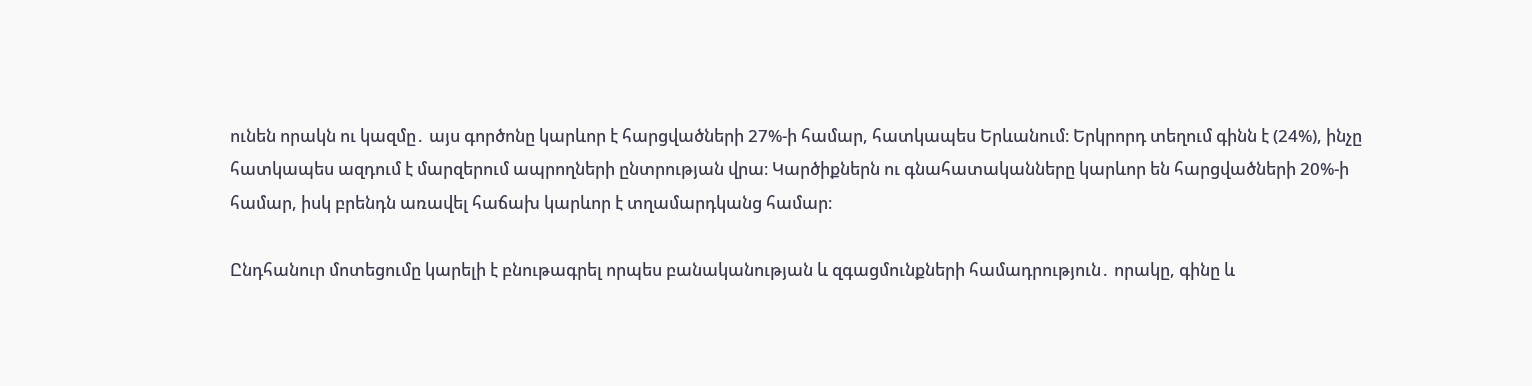ունեն որակն ու կազմը․ այս գործոնը կարևոր է հարցվածների 27%-ի համար, հատկապես Երևանում։ Երկրորդ տեղում գինն է (24%), ինչը հատկապես ազդում է մարզերում ապրողների ընտրության վրա։ Կարծիքներն ու գնահատականները կարևոր են հարցվածների 20%-ի համար, իսկ բրենդն առավել հաճախ կարևոր է տղամարդկանց համար։

Ընդհանուր մոտեցումը կարելի է բնութագրել որպես բանականության և զգացմունքների համադրություն․ որակը, գինը և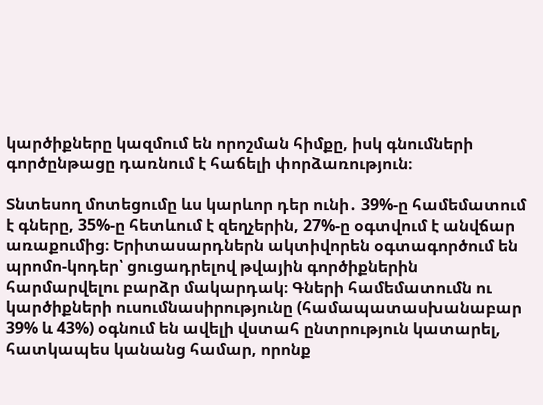կարծիքները կազմում են որոշման հիմքը, իսկ գնումների գործընթացը դառնում է հաճելի փորձառություն։

Տնտեսող մոտեցումը ևս կարևոր դեր ունի․ 39%-ը համեմատում է գները, 35%-ը հետևում է զեղչերին, 27%-ը օգտվում է անվճար առաքումից։ Երիտասարդներն ակտիվորեն օգտագործում են պրոմո-կոդեր՝ ցուցադրելով թվային գործիքներին հարմարվելու բարձր մակարդակ։ Գների համեմատումն ու կարծիքների ուսումնասիրությունը (համապատասխանաբար 39% և 43%) օգնում են ավելի վստահ ընտրություն կատարել, հատկապես կանանց համար, որոնք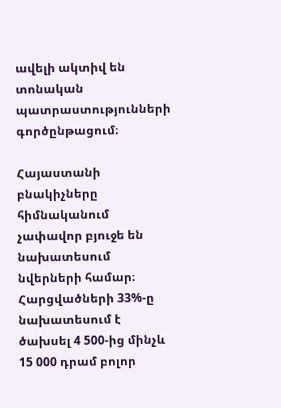ավելի ակտիվ են տոնական պատրաստությունների գործընթացում։

Հայաստանի բնակիչները հիմնականում չափավոր բյուջե են նախատեսում նվերների համար։ Հարցվածների 33%-ը նախատեսում է ծախսել 4 500-ից մինչև 15 000 դրամ բոլոր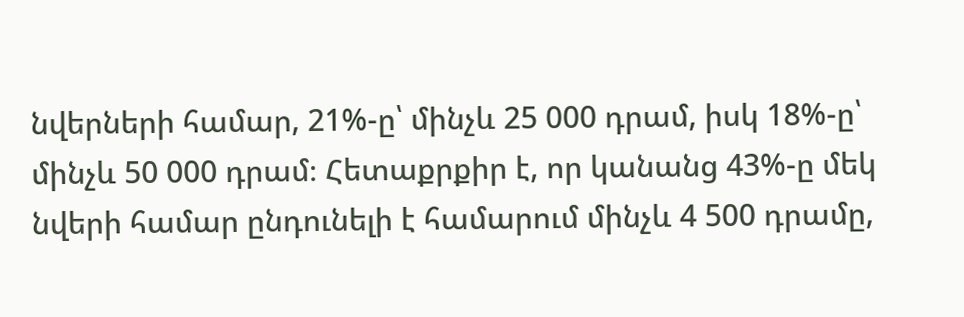նվերների համար, 21%-ը՝ մինչև 25 000 դրամ, իսկ 18%-ը՝ մինչև 50 000 դրամ։ Հետաքրքիր է, որ կանանց 43%-ը մեկ նվերի համար ընդունելի է համարում մինչև 4 500 դրամը,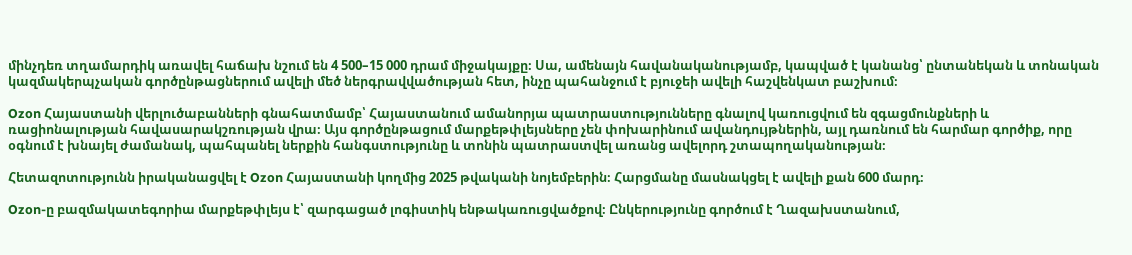մինչդեռ տղամարդիկ առավել հաճախ նշում են 4 500–15 000 դրամ միջակայքը։ Սա, ամենայն հավանականությամբ, կապված է կանանց՝ ընտանեկան և տոնական կազմակերպչական գործընթացներում ավելի մեծ ներգրավվածության հետ, ինչը պահանջում է բյուջեի ավելի հաշվենկատ բաշխում։

Ozon Հայաստանի վերլուծաբանների գնահատմամբ՝ Հայաստանում ամանորյա պատրաստությունները գնալով կառուցվում են զգացմունքների և ռացիոնալության հավասարակշռության վրա։ Այս գործընթացում մարքեթփլեյսները չեն փոխարինում ավանդույթներին, այլ դառնում են հարմար գործիք, որը օգնում է խնայել ժամանակ, պահպանել ներքին հանգստությունը և տոնին պատրաստվել առանց ավելորդ շտապողականության։

Հետազոտությունն իրականացվել է Ozon Հայաստանի կողմից 2025 թվականի նոյեմբերին։ Հարցմանը մասնակցել է ավելի քան 600 մարդ։

Ozon-ը բազմակատեգորիա մարքեթփլեյս է՝ զարգացած լոգիստիկ ենթակառուցվածքով։ Ընկերությունը գործում է Ղազախստանում,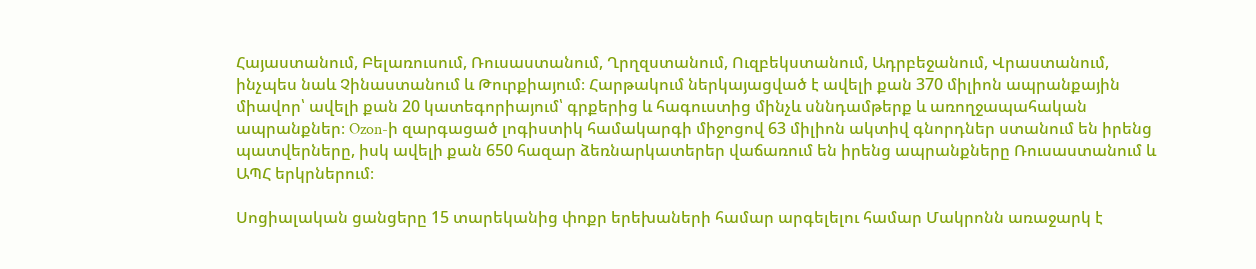Հայաստանում, Բելառուսում, Ռուսաստանում, Ղրղզստանում, Ուզբեկստանում, Ադրբեջանում, Վրաստանում, ինչպես նաև Չինաստանում և Թուրքիայում։ Հարթակում ներկայացված է ավելի քան 370 միլիոն ապրանքային միավոր՝ ավելի քան 20 կատեգորիայում՝ գրքերից և հագուստից մինչև սննդամթերք և առողջապահական ապրանքներ։ Ozon-ի զարգացած լոգիստիկ համակարգի միջոցով 63 միլիոն ակտիվ գնորդներ ստանում են իրենց պատվերները, իսկ ավելի քան 650 հազար ձեռնարկատերեր վաճառում են իրենց ապրանքները Ռուսաստանում և ԱՊՀ երկրներում։

Սոցիալական ցանցերը 15 տարեկանից փոքր երեխաների համար արգելելու համար Մակրոնն առաջարկ է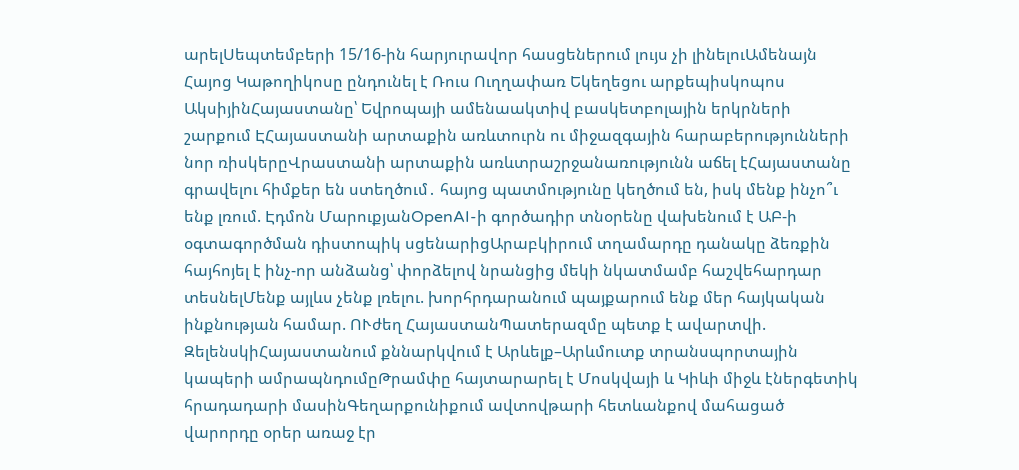արելՍեպտեմբերի 15/16-ին հարյուրավոր հասցեներում լույս չի լինելուԱմենայն Հայոց Կաթողիկոսը ընդունել է Ռուս Ուղղափառ Եկեղեցու արքեպիսկոպոս ԱկսիյինՀայաստանը՝ Եվրոպայի ամենաակտիվ բասկետբոլային երկրների շարքում ԷՀայաստանի արտաքին առևտուրն ու միջազգային հարաբերությունների նոր ռիսկերըՎրաստանի արտաքին առևտրաշրջանառությունն աճել էՀայաստանը գրավելու հիմքեր են ստեղծում․ հայոց պատմությունը կեղծում են, իսկ մենք ինչո՞ւ ենք լռում. Էդմոն ՄարուքյանOpenAI-ի գործադիր տնօրենը վախենում է ԱԲ-ի օգտագործման դիստոպիկ սցենարիցԱրաբկիրում տղամարդը դանակը ձեռքին հայհոյել է ինչ-որ անձանց՝ փորձելով նրանցից մեկի նկատմամբ հաշվեհարդար տեսնելՄենք այլևս չենք լռելու. խորհրդարանում պայքարում ենք մեր հայկական ինքնության համար. ՈՒժեղ ՀայաստանՊատերազմը պետք է ավարտվի. ԶելենսկիՀայաստանում քննարկվում է Արևելք–Արևմուտք տրանսպորտային կապերի ամրապնդումըԹրամփը հայտարարել է Մոսկվայի և Կիևի միջև էներգետիկ հրադադարի մասինԳեղարքունիքում ավտովթարի հետևանքով մահացած վարորդը օրեր առաջ էր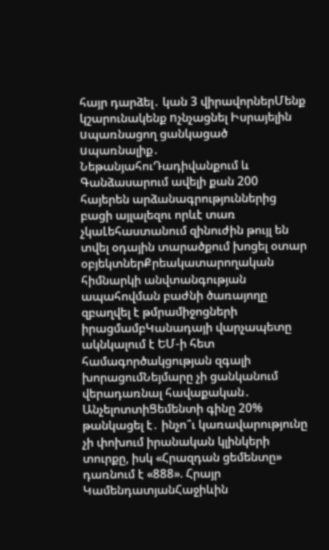հայր դարձել․ կան 3 վիրավորներՄենք կշարունակենք nչնչացնել Իսրայելին uպառնացող ցանկացած uպառնալիք․ ՆեթանյահուԴադիվանքում և Գանձասարում ավելի քան 200 հայերեն արձանագրություններից բացի այլալեզու որևէ տառ չկաԼեհաստանում զինուժին թույլ են տվել օդային տարածքում խոցել օտար օբյեկտներՔրեակատարողական հիմնարկի անվտանգության ապահովման բաժնի ծառայողը զբաղվել է թմրամիջոցների իրացմամբԿանադայի վարչապետը ակնկալում է ԵՄ-ի հետ համագործակցության զգալի խորացումՆեյմարը չի ցանկանում վերադառնալ հավաքական․ ԱնչելոտտիՑեմենտի գինը 20% թանկացել է․ ինչո՞ւ կառավարությունը չի փոխում իրանական կլինկերի տուրքը, իսկ «Հրազդան ցեմենտը» դառնում է «888». Հրայր ԿամենդատյանՀաջիևին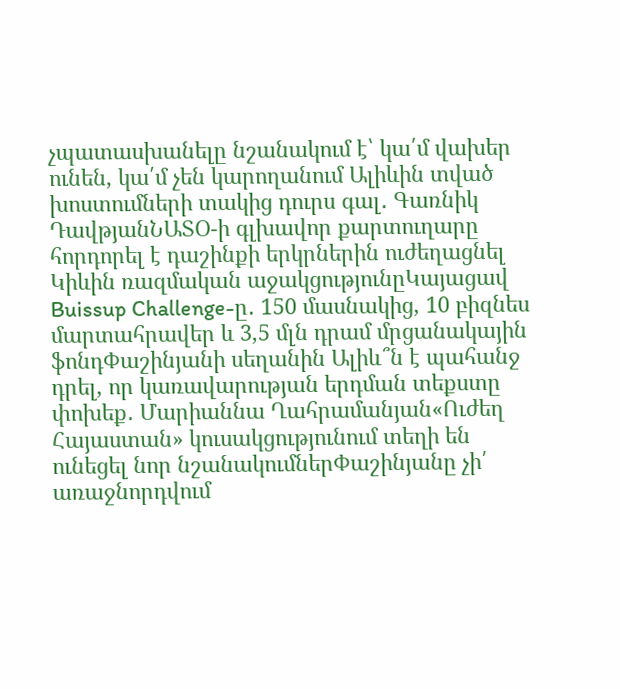չպատասխանելը նշանակում է՝ կա՛մ վախեր ունեն, կա՛մ չեն կարողանում Ալիևին տված խոստումների տակից դուրս գալ․ Գառնիկ ԴավթյանՆԱՏՕ-ի գլխավոր քարտուղարը հորդորել է դաշինքի երկրներին ուժեղացնել Կիևին ռազմական աջակցությունըԿայացավ Buissup Challenge-ը․ 150 մասնակից, 10 բիզնես մարտահրավեր և 3,5 մլն դրամ մրցանակային ֆոնդՓաշինյանի սեղանին Ալիև՞ն է պահանջ դրել, որ կառավարության երդման տեքստը փոխեք․ Մարիաննա Ղահրամանյան«Ուժեղ Հայաստան» կուսակցությունում տեղի են ունեցել նոր նշանակումներՓաշինյանը չի՛ առաջնորդվում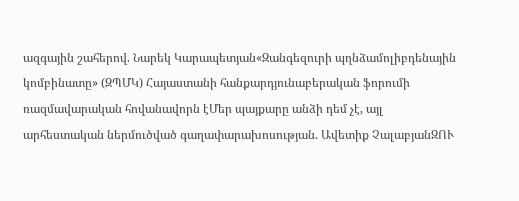ազգային շահերով. Նարեկ Կարապետյան«Զանգեզուրի պղնձամոլիբդենային կոմբինատը» (ԶՊՄԿ) Հայաստանի հանքարդյունաբերական ֆորումի ռազմավարական հովանավորն էՄեր պայքարը անձի դեմ չէ, այլ արհեստական ներմուծված գաղափարախոսության. Ավետիք ՉալաբյանԶՈՒ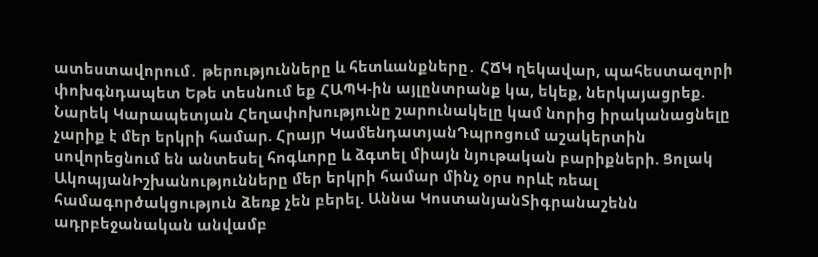ատեստավորում․ թերությունները և հետևանքները․ ՀՃԿ ղեկավար, պահեստազորի փոխգնդապետ Եթե տեսնում եք ՀԱՊԿ-ին այլընտրանք կա, եկեք, ներկայացրեք. Նարեկ Կարապետյան Հեղափոխությունը շարունակելը կամ նորից իրականացնելը չարիք է մեր երկրի համար. Հրայր ԿամենդատյանԴպրոցում աշակերտին սովորեցնում են անտեսել հոգևորը և ձգտել միայն նյութական բարիքների. Ցոլակ ԱկոպյանԻշխանությունները մեր երկրի համար մինչ օրս որևէ ռեալ համագործակցություն ձեռք չեն բերել. Աննա ԿոստանյանՏիգրանաշենն ադրբեջանական անվամբ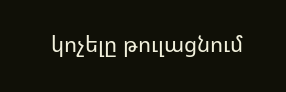կոչելը թուլացնում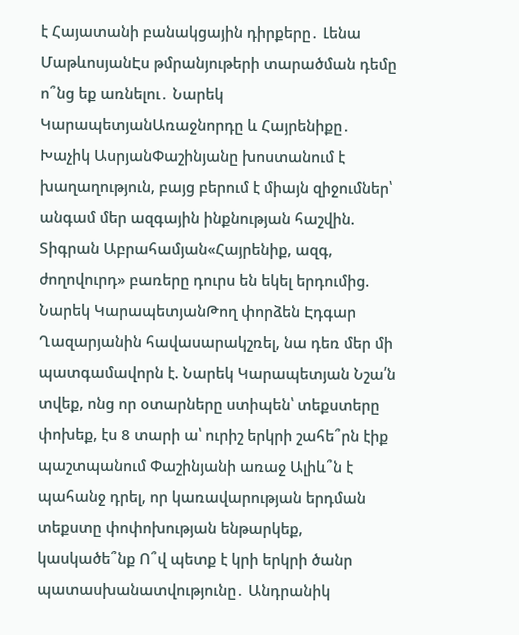է Հայատանի բանակցային դիրքերը․ Լենա ՄաթևոսյանԷս թմրանյութերի տարածման դեմը ո՞նց եք առնելու․ Նարեկ ԿարապետյանԱռաջնորդը և Հայրենիքը․ Խաչիկ ԱսրյանՓաշինյանը խոստանում է խաղաղություն, բայց բերում է միայն զիջումներ՝ անգամ մեր ազգային ինքնության հաշվին. Տիգրան Աբրահամյան«Հայրենիք, ազգ, ժողովուրդ» բառերը դուրս են եկել երդումից. Նարեկ ԿարապետյանԹող փորձեն Էդգար Ղազարյանին հավասարակշռել, նա դեռ մեր մի պատգամավորն է. Նարեկ Կարապետյան Նշա՛ն տվեք, ոնց որ օտարները ստիպեն՝ տեքստերը փոխեք, էս 8 տարի ա՝ ուրիշ երկրի շահե՞րն էիք պաշտպանում Փաշինյանի առաջ Ալիև՞ն է պահանջ դրել, որ կառավարության երդման տեքստը փոփոխության ենթարկեք, կասկածե՞նք Ո՞վ պետք է կրի երկրի ծանր պատասխանատվությունը․ Անդրանիկ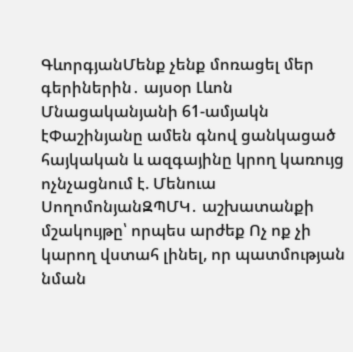ԳևորգյանՄենք չենք մոռացել մեր գերիներին․ այսօր Լևոն Մնացականյանի 61-ամյակն էՓաշինյանը ամեն գնով ցանկացած հայկական և ազգայինը կրող կառույց ոչնչացնում է. Մենուա ՍողոմոնյանԶՊՄԿ․ աշխատանքի մշակույթը՝ որպես արժեք Ոչ ոք չի կարող վստահ լինել, որ պատմության նման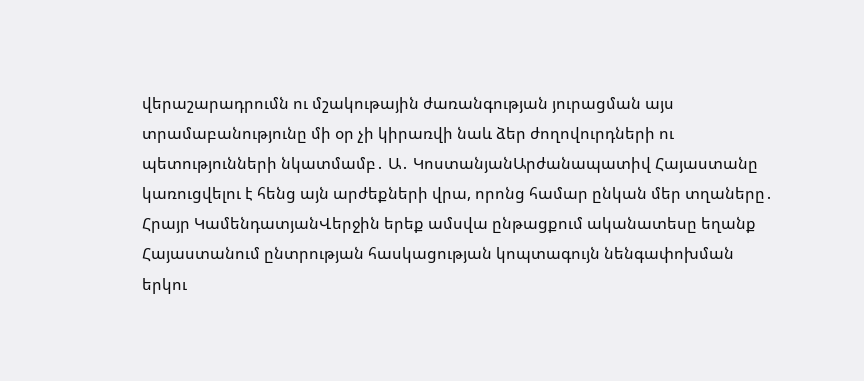վերաշարադրումն ու մշակութային ժառանգության յուրացման այս տրամաբանությունը մի օր չի կիրառվի նաև ձեր ժողովուրդների ու պետությունների նկատմամբ․ Ա․ ԿոստանյանԱրժանապատիվ Հայաստանը կառուցվելու է հենց այն արժեքների վրա, որոնց համար ընկան մեր տղաները․ Հրայր ԿամենդատյանՎերջին երեք ամսվա ընթացքում ականատեսը եղանք Հայաստանում ընտրության հասկացության կոպտագույն նենգափոխման երկու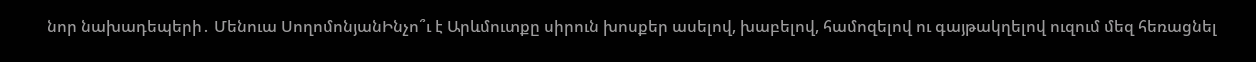նոր նախադեպերի․ Մենուա ՍողոմոնյանԻնչո՞ւ է Արևմուտքը սիրուն խոսքեր ասելով, խաբելով, համոզելով ու գայթակղելով ուզում մեզ հեռացնել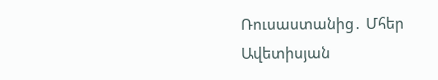Ռուսաստանից․ Մհեր Ավետիսյան